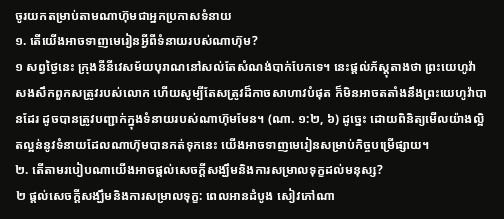ចូរយកតម្រាប់តាមណាហ៊ុមជាអ្នកប្រកាសទំនាយ
១. តើយើងអាចទាញមេរៀនអ្វីពីទំនាយរបស់ណាហ៊ុម?
១ សព្វថ្ងៃនេះ ក្រុងនីនីវេសម័យបុរាណនៅសល់តែសំណង់បាក់បែកទេ។ នេះផ្ដល់ភ័ស្តុតាងថា ព្រះយេហូវ៉ាសងសឹកពួកសត្រូវរបស់លោក ហើយសូម្បីតែសត្រូវដ៏កាចសាហាវបំផុត ក៏មិនអាចតតាំងនឹងព្រះយេហូវ៉ាបានដែរ ដូចបានត្រូវបញ្ជាក់ក្នុងទំនាយរបស់ណាហ៊ុមមែន។ (ណា. ១:២, ៦) ដូច្នេះ ដោយពិនិត្យមើលយ៉ាងល្អិតល្អន់នូវទំនាយដែលណាហ៊ុមបានកត់ទុកនេះ យើងអាចទាញមេរៀនសម្រាប់កិច្ចបម្រើផ្សាយ។
២. តើតាមរបៀបណាយើងអាចផ្ដល់សេចក្ដីសង្ឃឹមនិងការសម្រាលទុក្ខដល់មនុស្ស?
២ ផ្ដល់សេចក្ដីសង្ឃឹមនិងការសម្រាលទុក្ខ: ពេលអានដំបូង សៀវភៅណា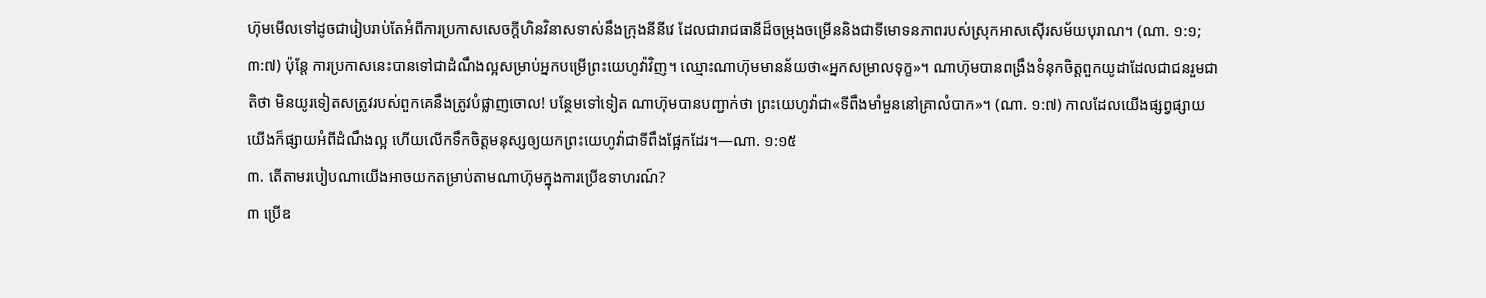ហ៊ុមមើលទៅដូចជារៀបរាប់តែអំពីការប្រកាសសេចក្ដីហិនវិនាសទាស់នឹងក្រុងនីនីវេ ដែលជារាជធានីដ៏ចម្រុងចម្រើននិងជាទីមោទនភាពរបស់ស្រុកអាសស៊ើរសម័យបុរាណ។ (ណា. ១:១; ៣:៧) ប៉ុន្តែ ការប្រកាសនេះបានទៅជាដំណឹងល្អសម្រាប់អ្នកបម្រើព្រះយេហូវ៉ាវិញ។ ឈ្មោះណាហ៊ុមមានន័យថា«អ្នកសម្រាលទុក្ខ»។ ណាហ៊ុមបានពង្រឹងទំនុកចិត្តពួកយូដាដែលជាជនរួមជាតិថា មិនយូរទៀតសត្រូវរបស់ពួកគេនឹងត្រូវបំផ្លាញចោល! បន្ថែមទៅទៀត ណាហ៊ុមបានបញ្ជាក់ថា ព្រះយេហូវ៉ាជា«ទីពឹងមាំមួននៅគ្រាលំបាក»។ (ណា. ១:៧) កាលដែលយើងផ្សព្វផ្សាយ យើងក៏ផ្សាយអំពីដំណឹងល្អ ហើយលើកទឹកចិត្តមនុស្សឲ្យយកព្រះយេហូវ៉ាជាទីពឹងផ្អែកដែរ។—ណា. ១:១៥
៣. តើតាមរបៀបណាយើងអាចយកតម្រាប់តាមណាហ៊ុមក្នុងការប្រើឧទាហរណ៍?
៣ ប្រើឧ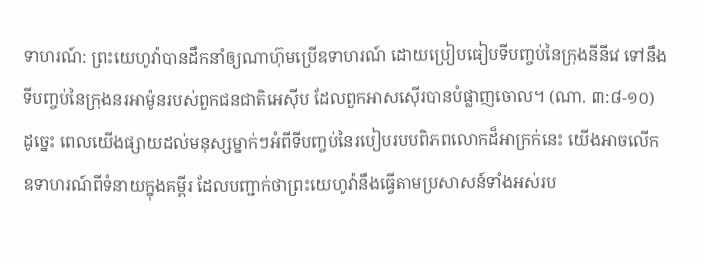ទាហរណ៍: ព្រះយេហូវ៉ាបានដឹកនាំឲ្យណាហ៊ុមប្រើឧទាហរណ៍ ដោយប្រៀបធៀបទីបញ្ចប់នៃក្រុងនីនីវេ ទៅនឹងទីបញ្ចប់នៃក្រុងនរអាម៉ូនរបស់ពួកជនជាតិអេស៊ីប ដែលពួកអាសស៊ើរបានបំផ្លាញចោល។ (ណា. ៣:៨-១០) ដូច្នេះ ពេលយើងផ្សាយដល់មនុស្សម្នាក់ៗអំពីទីបញ្ចប់នៃរបៀបរបបពិភពលោកដ៏អាក្រក់នេះ យើងអាចលើកឧទាហរណ៍ពីទំនាយក្នុងគម្ពីរ ដែលបញ្ជាក់ថាព្រះយេហូវ៉ានឹងធ្វើតាមប្រសាសន៍ទាំងអស់រប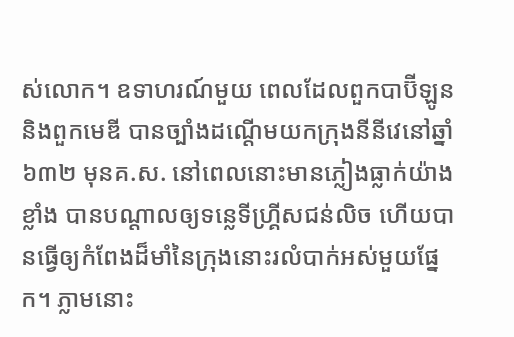ស់លោក។ ឧទាហរណ៍មួយ ពេលដែលពួកបាប៊ីឡូននិងពួកមេឌី បានច្បាំងដណ្ដើមយកក្រុងនីនីវេនៅឆ្នាំ៦៣២ មុនគ.ស. នៅពេលនោះមានភ្លៀងធ្លាក់យ៉ាងខ្លាំង បានបណ្ដាលឲ្យទន្លេទីហ្គ្រីសជន់លិច ហើយបានធ្វើឲ្យកំពែងដ៏មាំនៃក្រុងនោះរលំបាក់អស់មួយផ្នែក។ ភ្លាមនោះ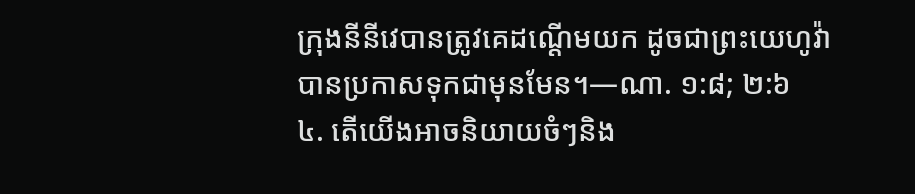ក្រុងនីនីវេបានត្រូវគេដណ្ដើមយក ដូចជាព្រះយេហូវ៉ាបានប្រកាសទុកជាមុនមែន។—ណា. ១:៨; ២:៦
៤. តើយើងអាចនិយាយចំៗនិង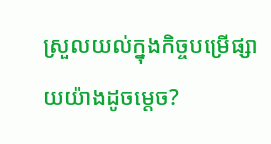ស្រួលយល់ក្នុងកិច្ចបម្រើផ្សាយយ៉ាងដូចម្ដេច?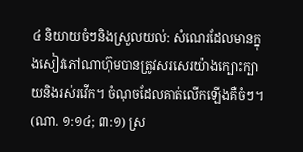៤ និយាយចំៗនិងស្រួលយល់: សំណេរដែលមានក្នុងសៀវភៅណាហ៊ុមបានត្រូវសរសេរយ៉ាងក្បោះក្បាយនិងរស់រវើក។ ចំណុចដែលគាត់លើកឡើងគឺចំៗ។ (ណា. ១:១៤; ៣:១) ស្រ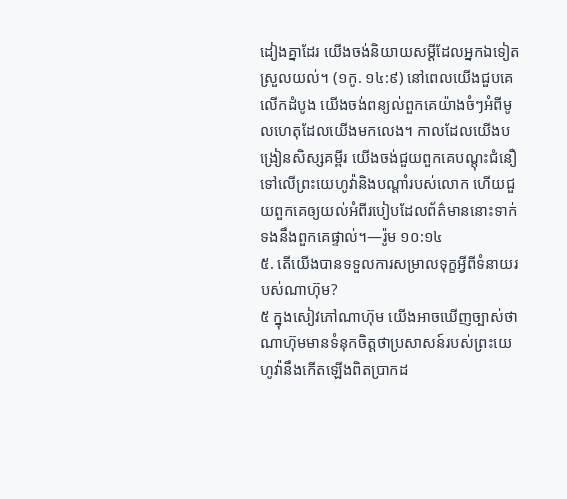ដៀងគ្នាដែរ យើងចង់និយាយសម្ដីដែលអ្នកឯទៀតស្រួលយល់។ (១កូ. ១៤:៩) នៅពេលយើងជួបគេលើកដំបូង យើងចង់ពន្យល់ពួកគេយ៉ាងចំៗអំពីមូលហេតុដែលយើងមកលេង។ កាលដែលយើងបង្រៀនសិស្សគម្ពីរ យើងចង់ជួយពួកគេបណ្ដុះជំនឿទៅលើព្រះយេហូវ៉ានិងបណ្ដាំរបស់លោក ហើយជួយពួកគេឲ្យយល់អំពីរបៀបដែលព័ត៌មាននោះទាក់ទងនឹងពួកគេផ្ទាល់។—រ៉ូម ១០:១៤
៥. តើយើងបានទទួលការសម្រាលទុក្ខអ្វីពីទំនាយរបស់ណាហ៊ុម?
៥ ក្នុងសៀវភៅណាហ៊ុម យើងអាចឃើញច្បាស់ថា ណាហ៊ុមមានទំនុកចិត្តថាប្រសាសន៍របស់ព្រះយេហូវ៉ានឹងកើតឡើងពិតប្រាកដ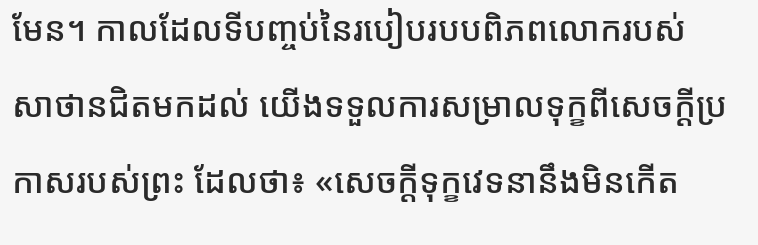មែន។ កាលដែលទីបញ្ចប់នៃរបៀបរបបពិភពលោករបស់សាថានជិតមកដល់ យើងទទួលការសម្រាលទុក្ខពីសេចក្ដីប្រកាសរបស់ព្រះ ដែលថា៖ «សេចក្ដីទុក្ខវេទនានឹងមិនកើត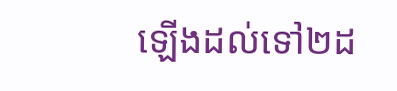ឡើងដល់ទៅ២ដ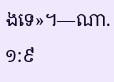ងទេ»។—ណា. ១:៩